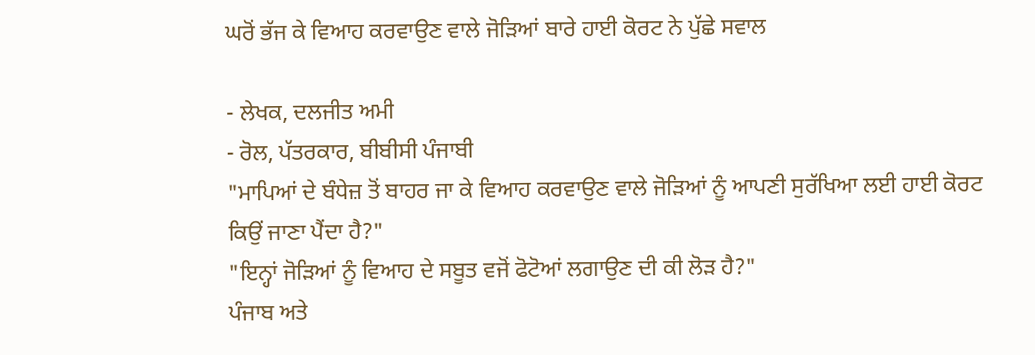ਘਰੋਂ ਭੱਜ ਕੇ ਵਿਆਹ ਕਰਵਾਉਣ ਵਾਲੇ ਜੋੜਿਆਂ ਬਾਰੇ ਹਾਈ ਕੋਰਟ ਨੇ ਪੁੱਛੇ ਸਵਾਲ

- ਲੇਖਕ, ਦਲਜੀਤ ਅਮੀ
- ਰੋਲ, ਪੱਤਰਕਾਰ, ਬੀਬੀਸੀ ਪੰਜਾਬੀ
"ਮਾਪਿਆਂ ਦੇ ਬੰਧੇਜ਼ ਤੋਂ ਬਾਹਰ ਜਾ ਕੇ ਵਿਆਹ ਕਰਵਾਉਣ ਵਾਲੇ ਜੋੜਿਆਂ ਨੂੰ ਆਪਣੀ ਸੁਰੱਖਿਆ ਲਈ ਹਾਈ ਕੋਰਟ ਕਿਉਂ ਜਾਣਾ ਪੈਂਦਾ ਹੈ?"
"ਇਨ੍ਹਾਂ ਜੋੜਿਆਂ ਨੂੰ ਵਿਆਹ ਦੇ ਸਬੂਤ ਵਜੋਂ ਫੋਟੋਆਂ ਲਗਾਉਣ ਦੀ ਕੀ ਲੋੜ ਹੈ?"
ਪੰਜਾਬ ਅਤੇ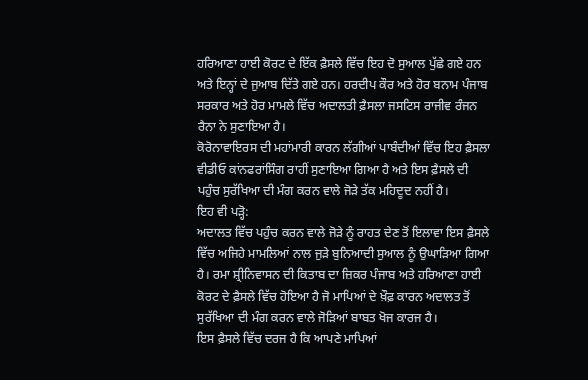ਹਰਿਆਣਾ ਹਾਈ ਕੋਰਟ ਦੇ ਇੱਕ ਫ਼ੈਸਲੇ ਵਿੱਚ ਇਹ ਦੋ ਸੁਆਲ ਪੁੱਛੇ ਗਏ ਹਨ ਅਤੇ ਇਨ੍ਹਾਂ ਦੇ ਜੁਆਬ ਦਿੱਤੇ ਗਏ ਹਨ। ਹਰਦੀਪ ਕੌਰ ਅਤੇ ਹੋਰ ਬਨਾਮ ਪੰਜਾਬ ਸਰਕਾਰ ਅਤੇ ਹੋਰ ਮਾਮਲੇ ਵਿੱਚ ਅਦਾਲਤੀ ਫ਼ੈਸਲਾ ਜਸਟਿਸ ਰਾਜੀਵ ਰੰਜਨ ਰੈਨਾ ਨੇ ਸੁਣਾਇਆ ਹੈ।
ਕੋਰੋਨਾਵਾਇਰਸ ਦੀ ਮਹਾਂਮਾਰੀ ਕਾਰਨ ਲੱਗੀਆਂ ਪਾਬੰਦੀਆਂ ਵਿੱਚ ਇਹ ਫ਼ੈਸਲਾ ਵੀਡੀਓ ਕਾਂਨਫਰਾਂਸਿੰਗ ਰਾਹੀਂ ਸੁਣਾਇਆ ਗਿਆ ਹੈ ਅਤੇ ਇਸ ਫ਼ੈਸਲੇ ਦੀ ਪਹੁੰਚ ਸੁਰੱਖਿਆ ਦੀ ਮੰਗ ਕਰਨ ਵਾਲੇ ਜੋੜੇ ਤੱਕ ਮਹਿਦੂਦ ਨਹੀਂ ਹੈ।
ਇਹ ਵੀ ਪੜ੍ਹੋ:
ਅਦਾਲਤ ਵਿੱਚ ਪਹੁੰਚ ਕਰਨ ਵਾਲੇ ਜੋੜੇ ਨੂੰ ਰਾਹਤ ਦੇਣ ਤੋਂ ਇਲਾਵਾ ਇਸ ਫ਼ੈਸਲੇ ਵਿੱਚ ਅਜਿਹੇ ਮਾਮਲਿਆਂ ਨਾਲ ਜੁੜੇ ਬੁਨਿਆਦੀ ਸੁਆਲ ਨੂੰ ਉਘਾੜਿਆ ਗਿਆ ਹੈ। ਰਮਾ ਸ਼੍ਰੀਨਿਵਾਸਨ ਦੀ ਕਿਤਾਬ ਦਾ ਜ਼ਿਕਰ ਪੰਜਾਬ ਅਤੇ ਹਰਿਆਣਾ ਹਾਈ ਕੋਰਟ ਦੇ ਫ਼ੈਸਲੇ ਵਿੱਚ ਹੋਇਆ ਹੈ ਜੋ ਮਾਪਿਆਂ ਦੇ ਖ਼ੌਫ਼ ਕਾਰਨ ਅਦਾਲਤ ਤੋਂ ਸੁਰੱਖਿਆ ਦੀ ਮੰਗ ਕਰਨ ਵਾਲੇ ਜੋੜਿਆਂ ਬਾਬਤ ਖੋਜ ਕਾਰਜ ਹੈ।
ਇਸ ਫ਼ੈਸਲੇ ਵਿੱਚ ਦਰਜ ਹੈ ਕਿ ਆਪਣੇ ਮਾਪਿਆਂ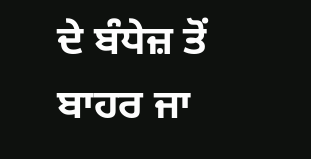ਦੇ ਬੰਧੇਜ਼ ਤੋਂ ਬਾਹਰ ਜਾ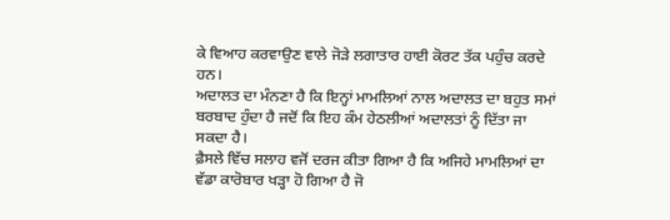ਕੇ ਵਿਆਹ ਕਰਵਾਉਣ ਵਾਲੇ ਜੋੜੇ ਲਗਾਤਾਰ ਹਾਈ ਕੋਰਟ ਤੱਕ ਪਹੁੰਚ ਕਰਦੇ ਹਨ।
ਅਦਾਲਤ ਦਾ ਮੰਨਣਾ ਹੈ ਕਿ ਇਨ੍ਹਾਂ ਮਾਮਲਿਆਂ ਨਾਲ ਅਦਾਲਤ ਦਾ ਬਹੁਤ ਸਮਾਂ ਬਰਬਾਦ ਹੁੰਦਾ ਹੈ ਜਦੋਂ ਕਿ ਇਹ ਕੰਮ ਹੇਠਲੀਆਂ ਅਦਾਲਤਾਂ ਨੂੰ ਦਿੱਤਾ ਜਾ ਸਕਦਾ ਹੈ।
ਫ਼ੈਸਲੇ ਵਿੱਚ ਸਲਾਹ ਵਜੋਂ ਦਰਜ ਕੀਤਾ ਗਿਆ ਹੈ ਕਿ ਅਜਿਹੇ ਮਾਮਲਿਆਂ ਦਾ ਵੱਡਾ ਕਾਰੋਬਾਰ ਖੜ੍ਹਾ ਹੋ ਗਿਆ ਹੈ ਜੋ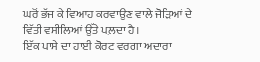ਘਰੋਂ ਭੱਜ ਕੇ ਵਿਆਹ ਕਰਵਾਉਣ ਵਾਲੇ ਜੋੜਿਆਂ ਦੇ ਵਿੱਤੀ ਵਸੀਲਿਆਂ ਉੱਤੇ ਪਲ਼ਦਾ ਹੈ।
ਇੱਕ ਪਾਸੇ ਦਾ ਹਾਈ ਕੋਰਟ ਵਰਗਾ ਅਦਾਰਾ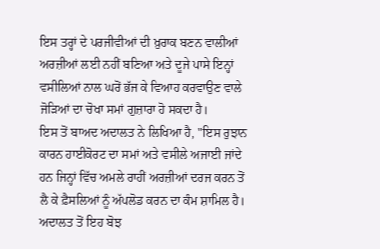ਇਸ ਤਰ੍ਹਾਂ ਦੇ ਪਰਜੀਵੀਆਂ ਦੀ ਖ਼ੁਰਾਕ ਬਣਨ ਵਾਲੀਆਂ ਅਰਜ਼ੀਆਂ ਲਈ ਨਹੀਂ ਬਣਿਆ ਅਤੇ ਦੂਜੇ ਪਾਸੇ ਇਨ੍ਹਾਂ ਵਸੀਲਿਆਂ ਨਾਲ ਘਰੋਂ ਭੱਜ ਕੇ ਵਿਆਹ ਕਰਵਾਉਣ ਵਾਲੇ ਜੋੜਿਆਂ ਦਾ ਚੋਖਾ ਸਮਾਂ ਗੁਜ਼ਾਰਾ ਹੋ ਸਕਦਾ ਹੈ।
ਇਸ ਤੋਂ ਬਾਅਦ ਅਦਾਲਤ ਨੇ ਲਿਖਿਆ ਹੈ, "ਇਸ ਰੁਝਾਨ ਕਾਰਨ ਹਾਈਕੋਰਟ ਦਾ ਸਮਾਂ ਅਤੇ ਵਸੀਲੇ ਅਜਾਈ ਜਾਂਦੇ ਹਨ ਜਿਨ੍ਹਾਂ ਵਿੱਚ ਅਮਲੇ ਰਾਹੀਂ ਅਰਜ਼ੀਆਂ ਦਰਜ ਕਰਨ ਤੋਂ ਲੈ ਕੇ ਫ਼ੈਸਲਿਆਂ ਨੂੰ ਅੱਪਲੋਡ ਕਰਨ ਦਾ ਕੰਮ ਸ਼ਾਮਿਲ ਹੈ। ਅਦਾਲਤ ਤੋਂ ਇਹ ਬੋਝ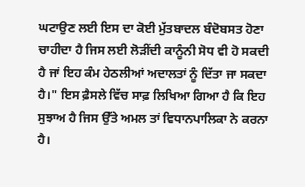ਘਟਾਉਣ ਲਈ ਇਸ ਦਾ ਕੋਈ ਮੁੱਤਬਾਦਲ ਬੰਦੋਬਸਤ ਹੋਣਾ ਚਾਹੀਦਾ ਹੈ ਜਿਸ ਲਈ ਲੋੜੀਂਦੀ ਕਾਨੂੰਨੀ ਸੋਧ ਵੀ ਹੋ ਸਕਦੀ ਹੈ ਜਾਂ ਇਹ ਕੰਮ ਹੇਠਲੀਆਂ ਅਦਾਲਤਾਂ ਨੂੰ ਦਿੱਤਾ ਜਾ ਸਕਦਾ ਹੈ।" ਇਸ ਫ਼ੈਸਲੇ ਵਿੱਚ ਸਾਫ਼ ਲਿਖਿਆ ਗਿਆ ਹੈ ਕਿ ਇਹ ਸੁਝਾਅ ਹੈ ਜਿਸ ਉੱਤੇ ਅਮਲ ਤਾਂ ਵਿਧਾਨਪਾਲਿਕਾ ਨੇ ਕਰਨਾ ਹੈ।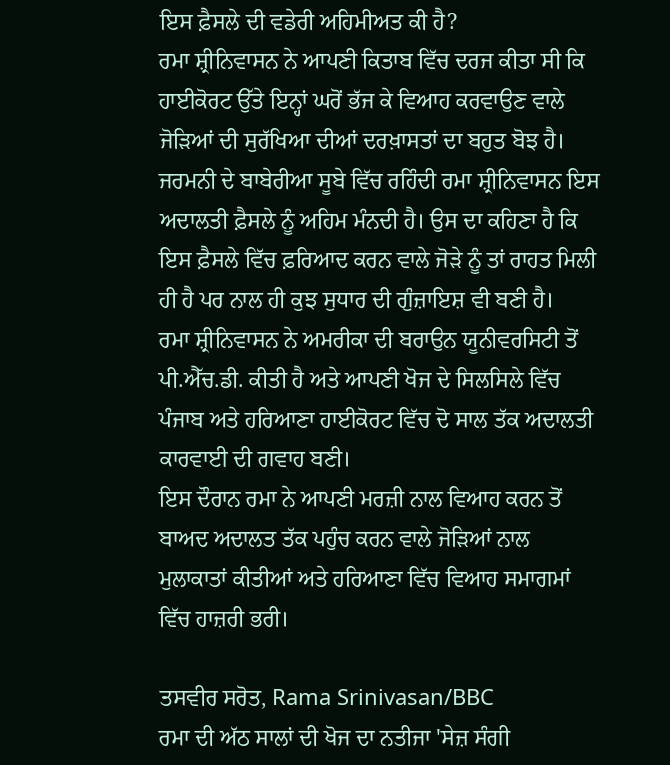ਇਸ ਫ਼ੈਸਲੇ ਦੀ ਵਡੇਰੀ ਅਹਿਮੀਅਤ ਕੀ ਹੈ?
ਰਮਾ ਸ਼੍ਰੀਨਿਵਾਸਨ ਨੇ ਆਪਣੀ ਕਿਤਾਬ ਵਿੱਚ ਦਰਜ ਕੀਤਾ ਸੀ ਕਿ ਹਾਈਕੋਰਟ ਉੱਤੇ ਇਨ੍ਹਾਂ ਘਰੋਂ ਭੱਜ ਕੇ ਵਿਆਹ ਕਰਵਾਉਣ ਵਾਲੇ ਜੋੜਿਆਂ ਦੀ ਸੁਰੱਖਿਆ ਦੀਆਂ ਦਰਖ਼ਾਸਤਾਂ ਦਾ ਬਹੁਤ ਬੋਝ ਹੈ।
ਜਰਮਨੀ ਦੇ ਬਾਬੇਰੀਆ ਸੂਬੇ ਵਿੱਚ ਰਹਿੰਦੀ ਰਮਾ ਸ਼੍ਰੀਨਿਵਾਸਨ ਇਸ ਅਦਾਲਤੀ ਫ਼ੈਸਲੇ ਨੂੰ ਅਹਿਮ ਮੰਨਦੀ ਹੈ। ਉਸ ਦਾ ਕਹਿਣਾ ਹੈ ਕਿ ਇਸ ਫ਼ੈਸਲੇ ਵਿੱਚ ਫ਼ਰਿਆਦ ਕਰਨ ਵਾਲੇ ਜੋੜੇ ਨੂੰ ਤਾਂ ਰਾਹਤ ਮਿਲੀ ਹੀ ਹੈ ਪਰ ਨਾਲ ਹੀ ਕੁਝ ਸੁਧਾਰ ਦੀ ਗੁੰਜ਼ਾਇਸ਼ ਵੀ ਬਣੀ ਹੈ।
ਰਮਾ ਸ਼੍ਰੀਨਿਵਾਸਨ ਨੇ ਅਮਰੀਕਾ ਦੀ ਬਰਾਉਨ ਯੂਨੀਵਰਸਿਟੀ ਤੋਂ ਪੀ.ਐੱਚ.ਡੀ. ਕੀਤੀ ਹੈ ਅਤੇ ਆਪਣੀ ਖੋਜ ਦੇ ਸਿਲਸਿਲੇ ਵਿੱਚ ਪੰਜਾਬ ਅਤੇ ਹਰਿਆਣਾ ਹਾਈਕੋਰਟ ਵਿੱਚ ਦੋ ਸਾਲ ਤੱਕ ਅਦਾਲਤੀ ਕਾਰਵਾਈ ਦੀ ਗਵਾਹ ਬਣੀ।
ਇਸ ਦੌਰਾਨ ਰਮਾ ਨੇ ਆਪਣੀ ਮਰਜ਼ੀ ਨਾਲ ਵਿਆਹ ਕਰਨ ਤੋਂ ਬਾਅਦ ਅਦਾਲਤ ਤੱਕ ਪਹੁੰਚ ਕਰਨ ਵਾਲੇ ਜੋੜਿਆਂ ਨਾਲ ਮੁਲਾਕਾਤਾਂ ਕੀਤੀਆਂ ਅਤੇ ਹਰਿਆਣਾ ਵਿੱਚ ਵਿਆਹ ਸਮਾਗਮਾਂ ਵਿੱਚ ਹਾਜ਼ਰੀ ਭਰੀ।

ਤਸਵੀਰ ਸਰੋਤ, Rama Srinivasan/BBC
ਰਮਾ ਦੀ ਅੱਠ ਸਾਲਾਂ ਦੀ ਖੋਜ ਦਾ ਨਤੀਜਾ 'ਸੇਜ਼ ਸੰਗੀ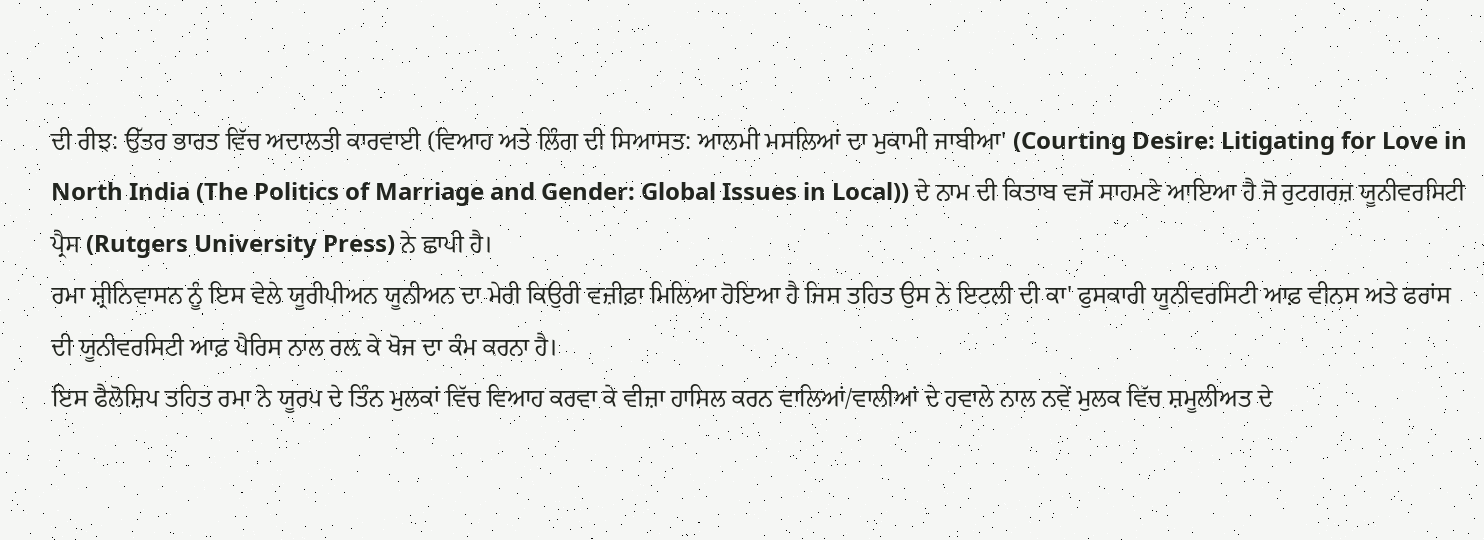ਦੀ ਰੀਝ: ਉੱਤਰ ਭਾਰਤ ਵਿੱਚ ਅਦਾਲਤੀ ਕਾਰਵਾਈ (ਵਿਆਹ ਅਤੇ ਲਿੰਗ ਦੀ ਸਿਆਸਤ: ਆਲਮੀ ਮਸਲਿਆਂ ਦਾ ਮੁਕਾਮੀ ਜਾਬੀਆ' (Courting Desire: Litigating for Love in North India (The Politics of Marriage and Gender: Global Issues in Local)) ਦੇ ਨਾਮ ਦੀ ਕਿਤਾਬ ਵਜੋਂ ਸਾਹਮਣੇ ਆਇਆ ਹੈ ਜੋ ਰੁਟਗਰਜ਼ ਯੂਨੀਵਰਸਿਟੀ ਪ੍ਰੈਸ (Rutgers University Press) ਨੇ ਛਾਪੀ ਹੈ।
ਰਮਾ ਸ਼੍ਰੀਨਿਵਾਸਨ ਨੂੰ ਇਸ ਵੇਲੇ ਯੂਰੀਪੀਅਨ ਯੂਨੀਅਨ ਦਾ ਮੇਰੀ ਕਿਉਰੀ ਵਜ਼ੀਫ਼ਾ ਮਿਲਿਆ ਹੋਇਆ ਹੈ ਜਿਸ ਤਹਿਤ ਉਸ ਨੇ ਇਟਲੀ ਦੀ ਕਾ' ਫੁਸਕਾਰੀ ਯੂਨੀਵਰਸਿਟੀ ਆਫ਼ ਵੀਨਸ ਅਤੇ ਫਰਾਂਸ ਦੀ ਯੂਨੀਵਰਸਿਟੀ ਆਫ਼ ਪੈਰਿਸ ਨਾਲ ਰਲ਼ ਕੇ ਖੋਜ ਦਾ ਕੰਮ ਕਰਨਾ ਹੈ।
ਇਸ ਫੈਲੋਸ਼ਿਪ ਤਹਿਤ ਰਮਾ ਨੇ ਯੂਰਪ ਦੇ ਤਿੰਨ ਮੁਲਕਾਂ ਵਿੱਚ ਵਿਆਹ ਕਰਵਾ ਕੇ ਵੀਜ਼ਾ ਹਾਸਿਲ ਕਰਨ ਵਾਲਿਆਂ/ਵਾਲੀਆਂ ਦੇ ਹਵਾਲੇ ਨਾਲ ਨਵੇਂ ਮੁਲਕ ਵਿੱਚ ਸ਼ਮੂਲੀਅਤ ਦੇ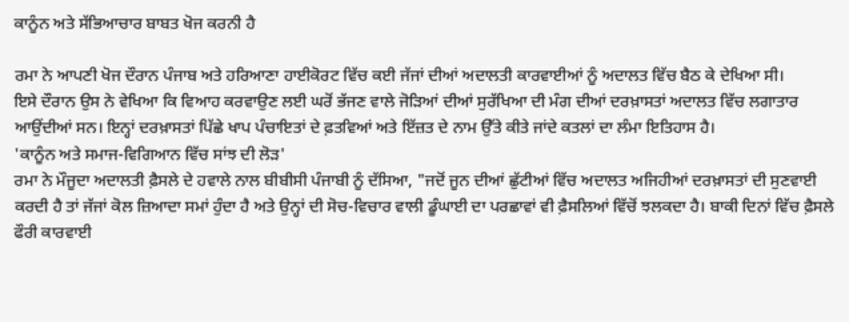ਕਾਨੂੰਨ ਅਤੇ ਸੱਭਿਆਚਾਰ ਬਾਬਤ ਖੋਜ ਕਰਨੀ ਹੈ

ਰਮਾ ਨੇ ਆਪਣੀ ਖੋਜ ਦੌਰਾਨ ਪੰਜਾਬ ਅਤੇ ਹਰਿਆਣਾ ਹਾਈਕੋਰਟ ਵਿੱਚ ਕਈ ਜੱਜਾਂ ਦੀਆਂ ਅਦਾਲਤੀ ਕਾਰਵਾਈਆਂ ਨੂੰ ਅਦਾਲਤ ਵਿੱਚ ਬੈਠ ਕੇ ਦੇਖਿਆ ਸੀ।
ਇਸੇ ਦੌਰਾਨ ਉਸ ਨੇ ਵੇਖਿਆ ਕਿ ਵਿਆਹ ਕਰਵਾਉਣ ਲਈ ਘਰੋਂ ਭੱਜਣ ਵਾਲੇ ਜੋੜਿਆਂ ਦੀਆਂ ਸੁਰੱਖਿਆ ਦੀ ਮੰਗ ਦੀਆਂ ਦਰਖ਼ਾਸਤਾਂ ਅਦਾਲਤ ਵਿੱਚ ਲਗਾਤਾਰ ਆਉਂਦੀਆਂ ਸਨ। ਇਨ੍ਹਾਂ ਦਰਖ਼ਾਸਤਾਂ ਪਿੱਛੇ ਖਾਪ ਪੰਚਾਇਤਾਂ ਦੇ ਫ਼ਤਵਿਆਂ ਅਤੇ ਇੱਜ਼ਤ ਦੇ ਨਾਮ ਉੱਤੇ ਕੀਤੇ ਜਾਂਦੇ ਕਤਲਾਂ ਦਾ ਲੰਮਾ ਇਤਿਹਾਸ ਹੈ।
'ਕਾਨੂੰਨ ਅਤੇ ਸਮਾਜ-ਵਿਗਿਆਨ ਵਿੱਚ ਸਾਂਝ ਦੀ ਲੋੜ'
ਰਮਾ ਨੇ ਮੌਜੂਦਾ ਅਦਾਲਤੀ ਫ਼ੈਸਲੇ ਦੇ ਹਵਾਲੇ ਨਾਲ ਬੀਬੀਸੀ ਪੰਜਾਬੀ ਨੂੰ ਦੱਸਿਆ, "ਜਦੋਂ ਜੂਨ ਦੀਆਂ ਛੁੱਟੀਆਂ ਵਿੱਚ ਅਦਾਲਤ ਅਜਿਹੀਆਂ ਦਰਖ਼ਾਸਤਾਂ ਦੀ ਸੁਣਵਾਈ ਕਰਦੀ ਹੈ ਤਾਂ ਜੱਜਾਂ ਕੋਲ ਜ਼ਿਆਦਾ ਸਮਾਂ ਹੁੰਦਾ ਹੈ ਅਤੇ ਉਨ੍ਹਾਂ ਦੀ ਸੋਚ-ਵਿਚਾਰ ਵਾਲੀ ਡੂੰਘਾਈ ਦਾ ਪਰਛਾਵਾਂ ਵੀ ਫ਼ੈਸਲਿਆਂ ਵਿੱਚੋਂ ਝਲਕਦਾ ਹੈ। ਬਾਕੀ ਦਿਨਾਂ ਵਿੱਚ ਫ਼ੈਸਲੇ ਫੌਰੀ ਕਾਰਵਾਈ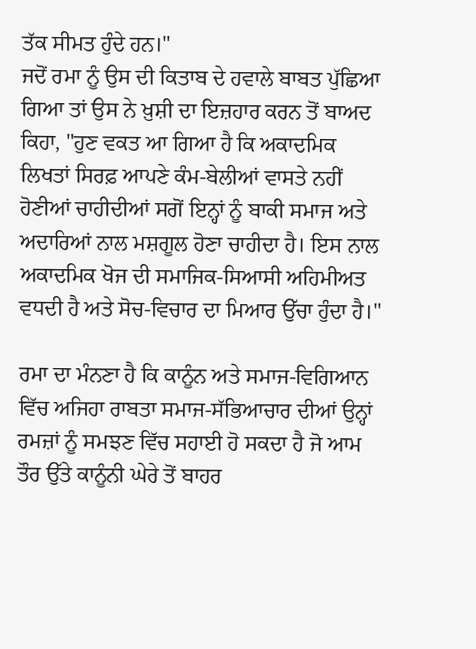ਤੱਕ ਸੀਮਤ ਹੁੰਦੇ ਹਨ।"
ਜਦੋਂ ਰਮਾ ਨੂੰ ਉਸ ਦੀ ਕਿਤਾਬ ਦੇ ਹਵਾਲੇ ਬਾਬਤ ਪੁੱਛਿਆ ਗਿਆ ਤਾਂ ਉਸ ਨੇ ਖ਼ੁਸ਼ੀ ਦਾ ਇਜ਼ਹਾਰ ਕਰਨ ਤੋਂ ਬਾਅਦ ਕਿਹਾ, "ਹੁਣ ਵਕਤ ਆ ਗਿਆ ਹੈ ਕਿ ਅਕਾਦਮਿਕ ਲਿਖਤਾਂ ਸਿਰਫ਼ ਆਪਣੇ ਕੰਮ-ਬੇਲੀਆਂ ਵਾਸਤੇ ਨਹੀਂ ਹੋਣੀਆਂ ਚਾਹੀਦੀਆਂ ਸਗੋਂ ਇਨ੍ਹਾਂ ਨੂੰ ਬਾਕੀ ਸਮਾਜ ਅਤੇ ਅਦਾਰਿਆਂ ਨਾਲ ਮਸ਼ਗੂਲ ਹੋਣਾ ਚਾਹੀਦਾ ਹੈ। ਇਸ ਨਾਲ ਅਕਾਦਮਿਕ ਖੋਜ ਦੀ ਸਮਾਜਿਕ-ਸਿਆਸੀ ਅਹਿਮੀਅਤ ਵਧਦੀ ਹੈ ਅਤੇ ਸੋਚ-ਵਿਚਾਰ ਦਾ ਮਿਆਰ ਉੱਚਾ ਹੁੰਦਾ ਹੈ।"

ਰਮਾ ਦਾ ਮੰਨਣਾ ਹੈ ਕਿ ਕਾਨੂੰਨ ਅਤੇ ਸਮਾਜ-ਵਿਗਿਆਨ ਵਿੱਚ ਅਜਿਹਾ ਰਾਬਤਾ ਸਮਾਜ-ਸੱਭਿਆਚਾਰ ਦੀਆਂ ਉਨ੍ਹਾਂ ਰਮਜ਼ਾਂ ਨੂੰ ਸਮਝਣ ਵਿੱਚ ਸਹਾਈ ਹੋ ਸਕਦਾ ਹੈ ਜੋ ਆਮ ਤੌਰ ਉੱਤੇ ਕਾਨੂੰਨੀ ਘੇਰੇ ਤੋਂ ਬਾਹਰ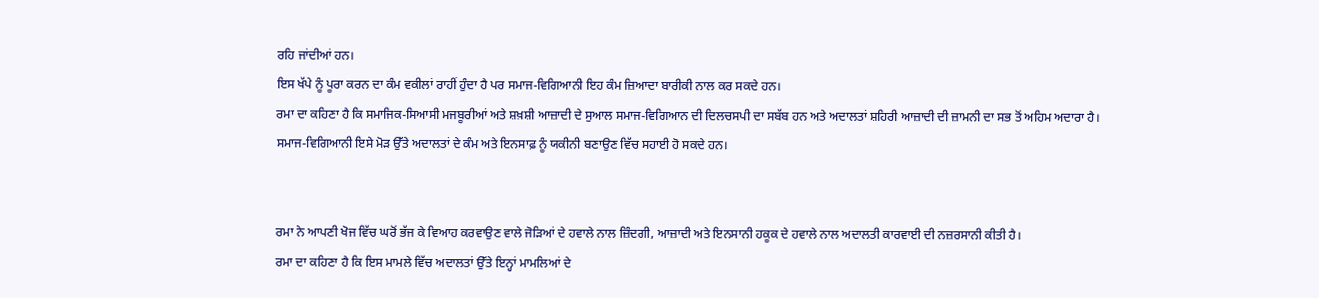ਰਹਿ ਜਾਂਦੀਆਂ ਹਨ।
ਇਸ ਖੱਪੇ ਨੂੰ ਪੂਰਾ ਕਰਨ ਦਾ ਕੰਮ ਵਕੀਲਾਂ ਰਾਹੀਂ ਹੁੰਦਾ ਹੈ ਪਰ ਸਮਾਜ-ਵਿਗਿਆਨੀ ਇਹ ਕੰਮ ਜ਼ਿਆਦਾ ਬਾਰੀਕੀ ਨਾਲ ਕਰ ਸਕਦੇ ਹਨ।
ਰਮਾ ਦਾ ਕਹਿਣਾ ਹੈ ਕਿ ਸਮਾਜਿਕ-ਸਿਆਸੀ ਮਜਬੂਰੀਆਂ ਅਤੇ ਸ਼ਖ਼ਸ਼ੀ ਆਜ਼ਾਦੀ ਦੇ ਸੁਆਲ ਸਮਾਜ-ਵਿਗਿਆਨ ਦੀ ਦਿਲਚਸਪੀ ਦਾ ਸਬੱਬ ਹਨ ਅਤੇ ਅਦਾਲਤਾਂ ਸ਼ਹਿਰੀ ਆਜ਼ਾਦੀ ਦੀ ਜ਼ਾਮਨੀ ਦਾ ਸਭ ਤੋਂ ਅਹਿਮ ਅਦਾਰਾ ਹੈ।
ਸਮਾਜ-ਵਿਗਿਆਨੀ ਇਸੇ ਮੋੜ ਉੱਤੇ ਅਦਾਲਤਾਂ ਦੇ ਕੰਮ ਅਤੇ ਇਨਸਾਫ਼ ਨੂੰ ਯਕੀਨੀ ਬਣਾਉਣ ਵਿੱਚ ਸਹਾਈ ਹੋ ਸਕਦੇ ਹਨ।


ਰਮਾ ਨੇ ਆਪਣੀ ਖੋਜ ਵਿੱਚ ਘਰੋਂ ਭੱਜ ਕੇ ਵਿਆਹ ਕਰਵਾਉਣ ਵਾਲੇ ਜੋੜਿਆਂ ਦੇ ਹਵਾਲੇ ਨਾਲ ਜ਼ਿੰਦਗੀ, ਆਜ਼ਾਦੀ ਅਤੇ ਇਨਸਾਨੀ ਹਕੂਕ ਦੇ ਹਵਾਲੇ ਨਾਲ ਅਦਾਲਤੀ ਕਾਰਵਾਈ ਦੀ ਨਜ਼ਰਸਾਨੀ ਕੀਤੀ ਹੈ।
ਰਮਾ ਦਾ ਕਹਿਣਾ ਹੈ ਕਿ ਇਸ ਮਾਮਲੇ ਵਿੱਚ ਅਦਾਲਤਾਂ ਉੱਤੇ ਇਨ੍ਹਾਂ ਮਾਮਲਿਆਂ ਦੇ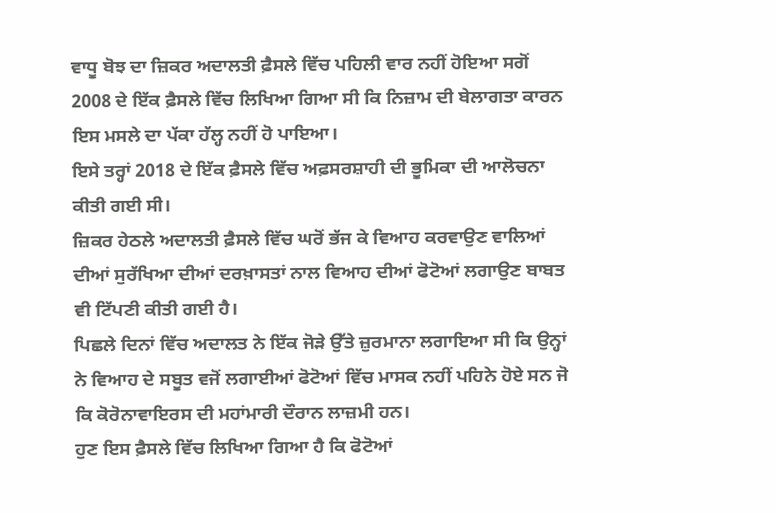ਵਾਧੂ ਬੋਝ ਦਾ ਜ਼ਿਕਰ ਅਦਾਲਤੀ ਫ਼ੈਸਲੇ ਵਿੱਚ ਪਹਿਲੀ ਵਾਰ ਨਹੀਂ ਹੋਇਆ ਸਗੋਂ 2008 ਦੇ ਇੱਕ ਫ਼ੈਸਲੇ ਵਿੱਚ ਲਿਖਿਆ ਗਿਆ ਸੀ ਕਿ ਨਿਜ਼ਾਮ ਦੀ ਬੇਲਾਗਤਾ ਕਾਰਨ ਇਸ ਮਸਲੇ ਦਾ ਪੱਕਾ ਹੱਲ੍ਹ ਨਹੀਂ ਹੋ ਪਾਇਆ।
ਇਸੇ ਤਰ੍ਹਾਂ 2018 ਦੇ ਇੱਕ ਫ਼ੈਸਲੇ ਵਿੱਚ ਅਫ਼ਸਰਸ਼ਾਹੀ ਦੀ ਭੂਮਿਕਾ ਦੀ ਆਲੋਚਨਾ ਕੀਤੀ ਗਈ ਸੀ।
ਜ਼ਿਕਰ ਹੇਠਲੇ ਅਦਾਲਤੀ ਫ਼ੈਸਲੇ ਵਿੱਚ ਘਰੋਂ ਭੱਜ ਕੇ ਵਿਆਹ ਕਰਵਾਉਣ ਵਾਲਿਆਂ ਦੀਆਂ ਸੁਰੱਖਿਆ ਦੀਆਂ ਦਰਖ਼ਾਸਤਾਂ ਨਾਲ ਵਿਆਹ ਦੀਆਂ ਫੋਟੋਆਂ ਲਗਾਉਣ ਬਾਬਤ ਵੀ ਟਿੱਪਣੀ ਕੀਤੀ ਗਈ ਹੈ।
ਪਿਛਲੇ ਦਿਨਾਂ ਵਿੱਚ ਅਦਾਲਤ ਨੇ ਇੱਕ ਜੋੜੇ ਉੱਤੇ ਜ਼ੁਰਮਾਨਾ ਲਗਾਇਆ ਸੀ ਕਿ ਉਨ੍ਹਾਂ ਨੇ ਵਿਆਹ ਦੇ ਸਬੂਤ ਵਜੋਂ ਲਗਾਈਆਂ ਫੋਟੋਆਂ ਵਿੱਚ ਮਾਸਕ ਨਹੀਂ ਪਹਿਨੇ ਹੋਏ ਸਨ ਜੋ ਕਿ ਕੋਰੋਨਾਵਾਇਰਸ ਦੀ ਮਹਾਂਮਾਰੀ ਦੌਰਾਨ ਲਾਜ਼ਮੀ ਹਨ।
ਹੁਣ ਇਸ ਫ਼ੈਸਲੇ ਵਿੱਚ ਲਿਖਿਆ ਗਿਆ ਹੈ ਕਿ ਫੋਟੋਆਂ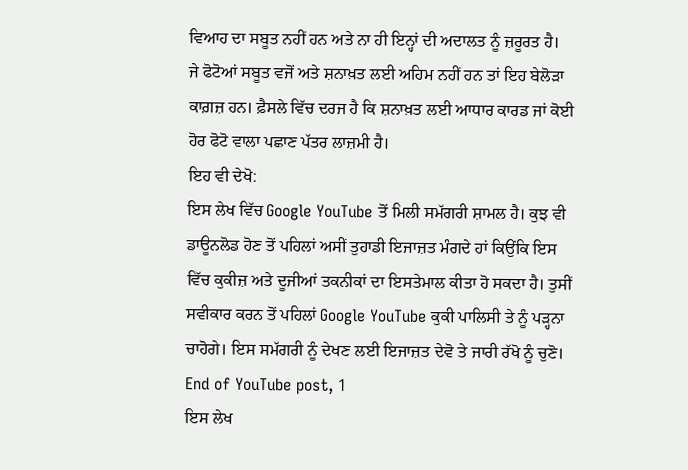ਵਿਆਹ ਦਾ ਸਬੂਤ ਨਹੀਂ ਹਨ ਅਤੇ ਨਾ ਹੀ ਇਨ੍ਹਾਂ ਦੀ ਅਦਾਲਤ ਨੂੰ ਜ਼ਰੂਰਤ ਹੈ।
ਜੇ ਫੋਟੋਆਂ ਸਬੂਤ ਵਜੋਂ ਅਤੇ ਸ਼ਨਾਖ਼ਤ ਲਈ ਅਹਿਮ ਨਹੀਂ ਹਨ ਤਾਂ ਇਹ ਬੇਲੋੜਾ ਕਾਗ਼ਜ਼ ਹਨ। ਫ਼ੈਸਲੇ ਵਿੱਚ ਦਰਜ ਹੈ ਕਿ ਸ਼ਨਾਖ਼ਤ ਲਈ ਆਧਾਰ ਕਾਰਡ ਜਾਂ ਕੋਈ ਹੋਰ ਫੋਟੋ ਵਾਲਾ ਪਛਾਣ ਪੱਤਰ ਲਾਜ਼ਮੀ ਹੈ।
ਇਹ ਵੀ ਦੇਖੋ:
ਇਸ ਲੇਖ ਵਿੱਚ Google YouTube ਤੋਂ ਮਿਲੀ ਸਮੱਗਰੀ ਸ਼ਾਮਲ ਹੈ। ਕੁਝ ਵੀ ਡਾਊਨਲੋਡ ਹੋਣ ਤੋਂ ਪਹਿਲਾਂ ਅਸੀਂ ਤੁਹਾਡੀ ਇਜਾਜ਼ਤ ਮੰਗਦੇ ਹਾਂ ਕਿਉਂਕਿ ਇਸ ਵਿੱਚ ਕੁਕੀਜ਼ ਅਤੇ ਦੂਜੀਆਂ ਤਕਨੀਕਾਂ ਦਾ ਇਸਤੇਮਾਲ ਕੀਤਾ ਹੋ ਸਕਦਾ ਹੈ। ਤੁਸੀਂ ਸਵੀਕਾਰ ਕਰਨ ਤੋਂ ਪਹਿਲਾਂ Google YouTube ਕੁਕੀ ਪਾਲਿਸੀ ਤੇ ਨੂੰ ਪੜ੍ਹਨਾ ਚਾਹੋਗੇ। ਇਸ ਸਮੱਗਰੀ ਨੂੰ ਦੇਖਣ ਲਈ ਇਜਾਜ਼ਤ ਦੇਵੋ ਤੇ ਜਾਰੀ ਰੱਖੋ ਨੂੰ ਚੁਣੋ।
End of YouTube post, 1
ਇਸ ਲੇਖ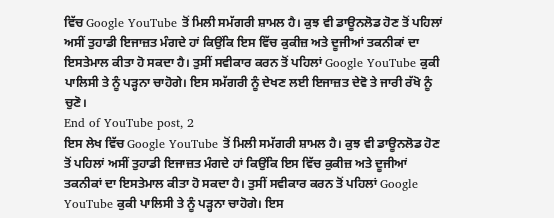ਵਿੱਚ Google YouTube ਤੋਂ ਮਿਲੀ ਸਮੱਗਰੀ ਸ਼ਾਮਲ ਹੈ। ਕੁਝ ਵੀ ਡਾਊਨਲੋਡ ਹੋਣ ਤੋਂ ਪਹਿਲਾਂ ਅਸੀਂ ਤੁਹਾਡੀ ਇਜਾਜ਼ਤ ਮੰਗਦੇ ਹਾਂ ਕਿਉਂਕਿ ਇਸ ਵਿੱਚ ਕੁਕੀਜ਼ ਅਤੇ ਦੂਜੀਆਂ ਤਕਨੀਕਾਂ ਦਾ ਇਸਤੇਮਾਲ ਕੀਤਾ ਹੋ ਸਕਦਾ ਹੈ। ਤੁਸੀਂ ਸਵੀਕਾਰ ਕਰਨ ਤੋਂ ਪਹਿਲਾਂ Google YouTube ਕੁਕੀ ਪਾਲਿਸੀ ਤੇ ਨੂੰ ਪੜ੍ਹਨਾ ਚਾਹੋਗੇ। ਇਸ ਸਮੱਗਰੀ ਨੂੰ ਦੇਖਣ ਲਈ ਇਜਾਜ਼ਤ ਦੇਵੋ ਤੇ ਜਾਰੀ ਰੱਖੋ ਨੂੰ ਚੁਣੋ।
End of YouTube post, 2
ਇਸ ਲੇਖ ਵਿੱਚ Google YouTube ਤੋਂ ਮਿਲੀ ਸਮੱਗਰੀ ਸ਼ਾਮਲ ਹੈ। ਕੁਝ ਵੀ ਡਾਊਨਲੋਡ ਹੋਣ ਤੋਂ ਪਹਿਲਾਂ ਅਸੀਂ ਤੁਹਾਡੀ ਇਜਾਜ਼ਤ ਮੰਗਦੇ ਹਾਂ ਕਿਉਂਕਿ ਇਸ ਵਿੱਚ ਕੁਕੀਜ਼ ਅਤੇ ਦੂਜੀਆਂ ਤਕਨੀਕਾਂ ਦਾ ਇਸਤੇਮਾਲ ਕੀਤਾ ਹੋ ਸਕਦਾ ਹੈ। ਤੁਸੀਂ ਸਵੀਕਾਰ ਕਰਨ ਤੋਂ ਪਹਿਲਾਂ Google YouTube ਕੁਕੀ ਪਾਲਿਸੀ ਤੇ ਨੂੰ ਪੜ੍ਹਨਾ ਚਾਹੋਗੇ। ਇਸ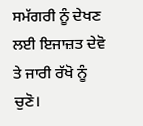ਸਮੱਗਰੀ ਨੂੰ ਦੇਖਣ ਲਈ ਇਜਾਜ਼ਤ ਦੇਵੋ ਤੇ ਜਾਰੀ ਰੱਖੋ ਨੂੰ ਚੁਣੋ।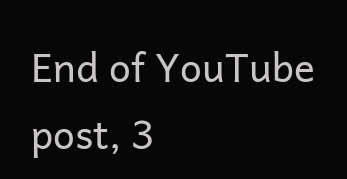End of YouTube post, 3